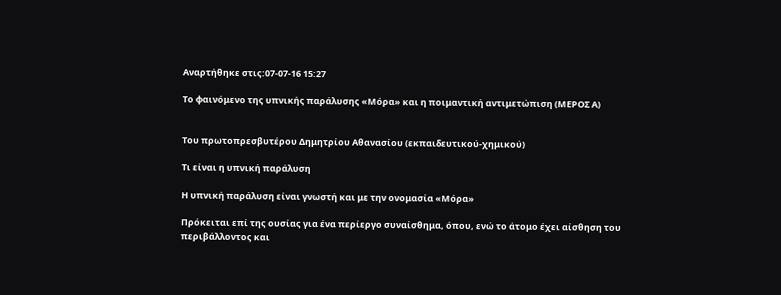Αναρτήθηκε στις:07-07-16 15:27

Το φαινόμενο της υπνικής παράλυσης «Μόρα» και η ποιμαντική αντιμετώπιση (ΜΕΡΟΣ Α)


Του πρωτοπρεσβυτέρου Δημητρίου Αθανασίου (εκπαιδευτικού-χημικού)

Τι είναι η υπνική παράλυση

Η υπνική παράλυση είναι γνωστή και με την ονομασία «Μόρα»

Πρόκειται επί της ουσίας για ένα περίεργο συναίσθημα, όπου, ενώ το άτομο έχει αίσθηση του περιβάλλοντος και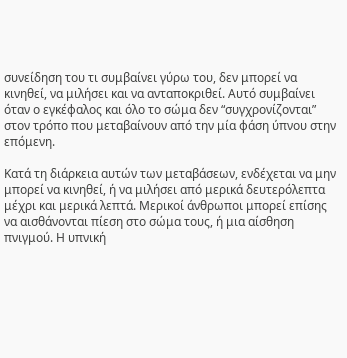συνείδηση του τι συμβαίνει γύρω του, δεν μπορεί να κινηθεί, να μιλήσει και να ανταποκριθεί. Αυτό συμβαίνει όταν ο εγκέφαλος και όλο το σώμα δεν “συγχρονίζονται” στον τρόπο που μεταβαίνουν από την μία φάση ύπνου στην επόμενη.

Κατά τη διάρκεια αυτών των μεταβάσεων, ενδέχεται να μην μπορεί να κινηθεί, ή να μιλήσει από μερικά δευτερόλεπτα μέχρι και μερικά λεπτά. Μερικοί άνθρωποι μπορεί επίσης να αισθάνονται πίεση στο σώμα τους, ή μια αίσθηση πνιγμού. Η υπνική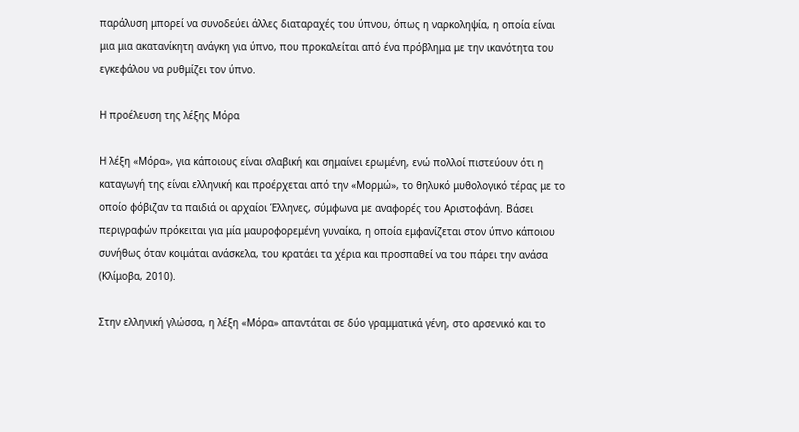παράλυση μπορεί να συνοδεύει άλλες διαταραχές του ύπνου, όπως η ναρκοληψία, η οποία είναι μια μια ακατανίκητη ανάγκη για ύπνο, που προκαλείται από ένα πρόβλημα με την ικανότητα του εγκεφάλου να ρυθμίζει τον ύπνο.

Η προέλευση της λέξης Μόρα

Η λέξη «Μόρα», για κάποιους είναι σλαβική και σημαίνει ερωμένη, ενώ πολλοί πιστεύουν ότι η καταγωγή της είναι ελληνική και προέρχεται από την «Μορμώ», το θηλυκό μυθολογικό τέρας με το οποίο φόβιζαν τα παιδιά οι αρχαίοι Έλληνες, σύμφωνα με αναφορές του Αριστοφάνη. Βάσει περιγραφών πρόκειται για μία μαυροφορεμένη γυναίκα, η οποία εμφανίζεται στον ύπνο κάποιου συνήθως όταν κοιμάται ανάσκελα, του κρατάει τα χέρια και προσπαθεί να του πάρει την ανάσα (Κλίμοβα, 2010).

Στην ελληνική γλώσσα, η λέξη «Μόρα» απαντάται σε δύο γραμματικά γένη, στο αρσενικό και το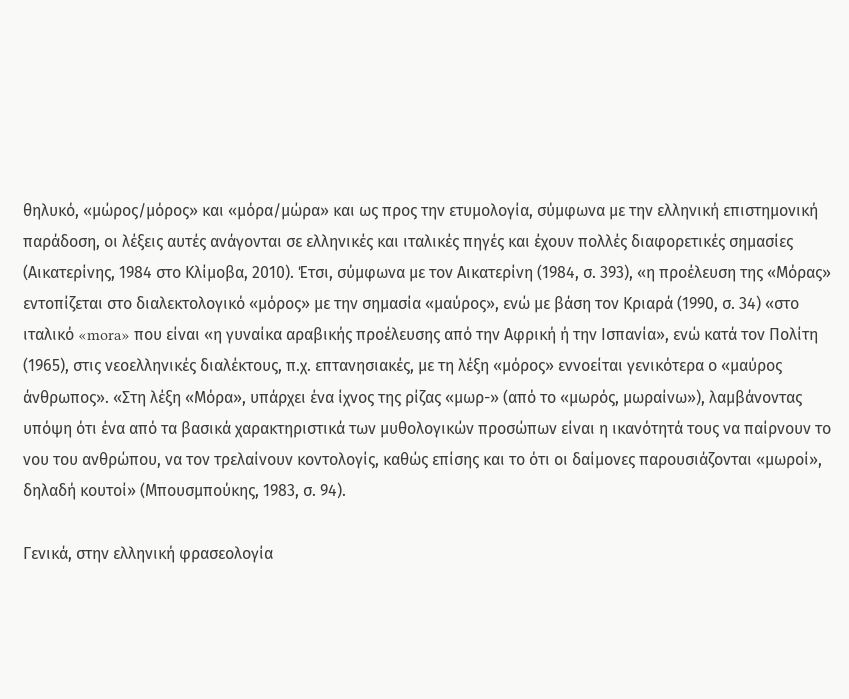θηλυκό, «μώρος/μόρος» και «μόρα/μώρα» και ως προς την ετυμολογία, σύμφωνα με την ελληνική επιστημονική παράδοση, οι λέξεις αυτές ανάγονται σε ελληνικές και ιταλικές πηγές και έχουν πολλές διαφορετικές σημασίες (Αικατερίνης, 1984 στο Κλίμοβα, 2010). Έτσι, σύμφωνα με τον Αικατερίνη (1984, σ. 393), «η προέλευση της «Μόρας» εντοπίζεται στο διαλεκτολογικό «μόρος» με την σημασία «μαύρος», ενώ με βάση τον Κριαρά (1990, σ. 34) «στο ιταλικό «mora» που είναι «η γυναίκα αραβικής προέλευσης από την Αφρική ή την Ισπανία», ενώ κατά τον Πολίτη (1965), στις νεοελληνικές διαλέκτους, π.χ. επτανησιακές, με τη λέξη «μόρος» εννοείται γενικότερα ο «μαύρος άνθρωπος». «Στη λέξη «Μόρα», υπάρχει ένα ίχνος της ρίζας «μωρ-» (από το «μωρός, μωραίνω»), λαμβάνοντας υπόψη ότι ένα από τα βασικά χαρακτηριστικά των μυθολογικών προσώπων είναι η ικανότητά τους να παίρνουν το νου του ανθρώπου, να τον τρελαίνουν κοντολογίς, καθώς επίσης και το ότι οι δαίμονες παρουσιάζονται «μωροί», δηλαδή κουτοί» (Μπουσμπούκης, 1983, σ. 94).

Γενικά, στην ελληνική φρασεολογία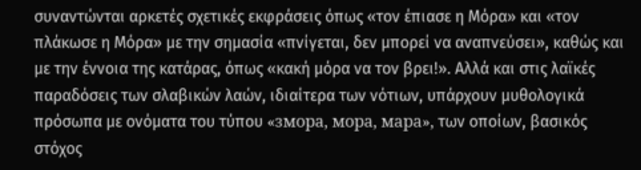συναντώνται αρκετές σχετικές εκφράσεις όπως «τον έπιασε η Μόρα» και «τον πλάκωσε η Μόρα» με την σημασία «πνίγεται, δεν μπορεί να αναπνεύσει», καθώς και με την έννοια της κατάρας, όπως «κακή μόρα να τον βρει!». Αλλά και στις λαϊκές παραδόσεις των σλαβικών λαών, ιδιαίτερα των νότιων, υπάρχουν μυθολογικά πρόσωπα με ονόματα του τύπου «змора, мора, мара», των οποίων, βασικός στόχος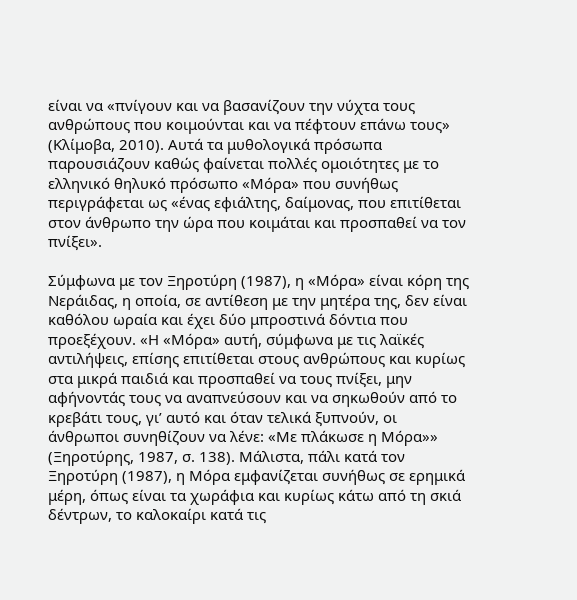είναι να «πνίγουν και να βασανίζουν την νύχτα τους ανθρώπους που κοιμούνται και να πέφτουν επάνω τους» (Κλίμοβα, 2010). Αυτά τα μυθολογικά πρόσωπα παρουσιάζουν καθώς φαίνεται πολλές ομοιότητες με το ελληνικό θηλυκό πρόσωπο «Μόρα» που συνήθως περιγράφεται ως «ένας εφιάλτης, δαίμονας, που επιτίθεται στον άνθρωπο την ώρα που κοιμάται και προσπαθεί να τον πνίξει».

Σύμφωνα με τον Ξηροτύρη (1987), η «Μόρα» είναι κόρη της Νεράιδας, η οποία, σε αντίθεση με την μητέρα της, δεν είναι καθόλου ωραία και έχει δύο μπροστινά δόντια που προεξέχουν. «Η «Μόρα» αυτή, σύμφωνα με τις λαϊκές αντιλήψεις, επίσης επιτίθεται στους ανθρώπους και κυρίως στα μικρά παιδιά και προσπαθεί να τους πνίξει, μην αφήνοντάς τους να αναπνεύσουν και να σηκωθούν από το κρεβάτι τους, γι’ αυτό και όταν τελικά ξυπνούν, οι άνθρωποι συνηθίζουν να λένε: «Με πλάκωσε η Μόρα»» (Ξηροτύρης, 1987, σ. 138). Μάλιστα, πάλι κατά τον Ξηροτύρη (1987), η Μόρα εμφανίζεται συνήθως σε ερημικά μέρη, όπως είναι τα χωράφια και κυρίως κάτω από τη σκιά δέντρων, το καλοκαίρι κατά τις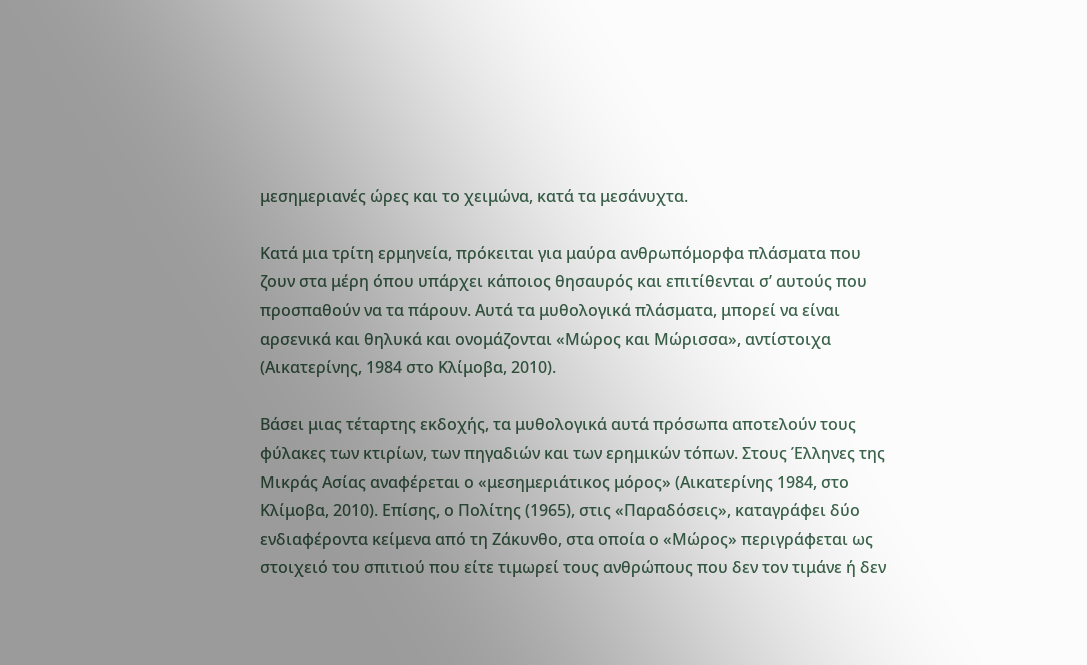μεσημεριανές ώρες και το χειμώνα, κατά τα μεσάνυχτα.

Κατά μια τρίτη ερμηνεία, πρόκειται για μαύρα ανθρωπόμορφα πλάσματα που ζουν στα μέρη όπου υπάρχει κάποιος θησαυρός και επιτίθενται σ’ αυτούς που προσπαθούν να τα πάρουν. Αυτά τα μυθολογικά πλάσματα, μπορεί να είναι αρσενικά και θηλυκά και ονομάζονται «Μώρος και Μώρισσα», αντίστοιχα (Αικατερίνης, 1984 στο Κλίμοβα, 2010).

Βάσει μιας τέταρτης εκδοχής, τα μυθολογικά αυτά πρόσωπα αποτελούν τους φύλακες των κτιρίων, των πηγαδιών και των ερημικών τόπων. Στους Έλληνες της Μικράς Ασίας αναφέρεται ο «μεσημεριάτικος μόρος» (Αικατερίνης 1984, στο Κλίμοβα, 2010). Επίσης, ο Πολίτης (1965), στις «Παραδόσεις», καταγράφει δύο ενδιαφέροντα κείμενα από τη Ζάκυνθο, στα οποία ο «Μώρος» περιγράφεται ως στοιχειό του σπιτιού που είτε τιμωρεί τους ανθρώπους που δεν τον τιμάνε ή δεν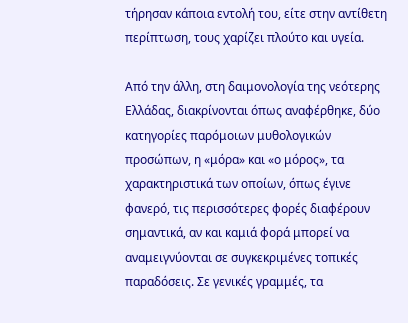τήρησαν κάποια εντολή του, είτε στην αντίθετη περίπτωση, τους χαρίζει πλούτο και υγεία.

Από την άλλη, στη δαιμονολογία της νεότερης Ελλάδας, διακρίνονται όπως αναφέρθηκε, δύο κατηγορίες παρόμοιων μυθολογικών προσώπων, η «μόρα» και «ο μόρος», τα χαρακτηριστικά των οποίων, όπως έγινε φανερό, τις περισσότερες φορές διαφέρουν σημαντικά, αν και καμιά φορά μπορεί να αναμειγνύονται σε συγκεκριμένες τοπικές παραδόσεις. Σε γενικές γραμμές, τα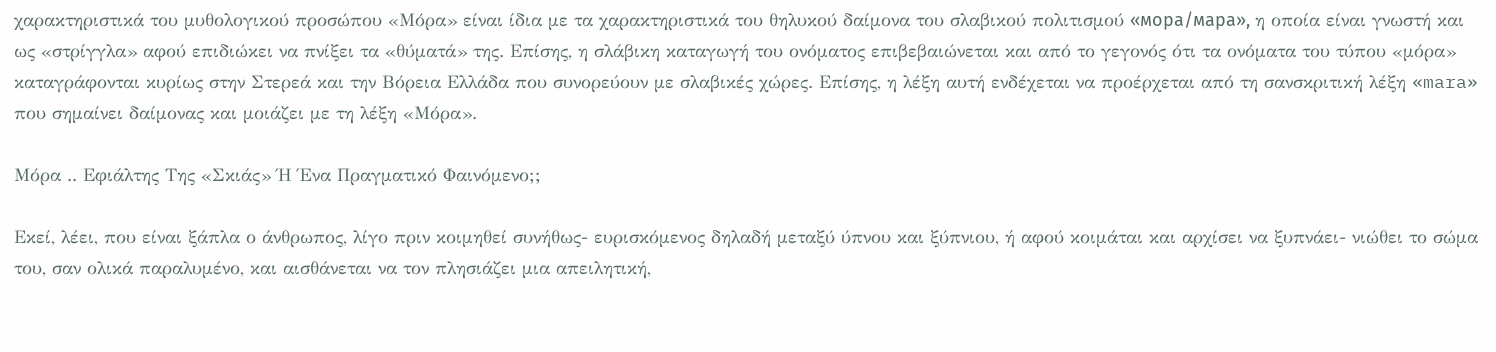χαρακτηριστικά του μυθολογικού προσώπου «Μόρα» είναι ίδια με τα χαρακτηριστικά του θηλυκού δαίμονα του σλαβικού πολιτισμού «мора/мара», η οποία είναι γνωστή και ως «στρίγγλα» αφού επιδιώκει να πνίξει τα «θύματά» της. Επίσης, η σλάβικη καταγωγή του ονόματος επιβεβαιώνεται και από το γεγονός ότι τα ονόματα του τύπου «μόρα» καταγράφονται κυρίως στην Στερεά και την Βόρεια Ελλάδα που συνορεύουν με σλαβικές χώρες. Επίσης, η λέξη αυτή ενδέχεται να προέρχεται από τη σανσκριτική λέξη «mara» που σημαίνει δαίμονας και μοιάζει με τη λέξη «Μόρα».

Μόρα .. Εφιάλτης Της «Σκιάς» Ή Ένα Πραγματικό Φαινόμενο;;

Εκεί, λέει, που είναι ξάπλα ο άνθρωπος, λίγο πριν κοιμηθεί συνήθως- ευρισκόμενος δηλαδή μεταξύ ύπνου και ξύπνιου, ή αφού κοιμάται και αρχίσει να ξυπνάει- νιώθει το σώμα του, σαν ολικά παραλυμένο, και αισθάνεται να τον πλησιάζει μια απειλητική,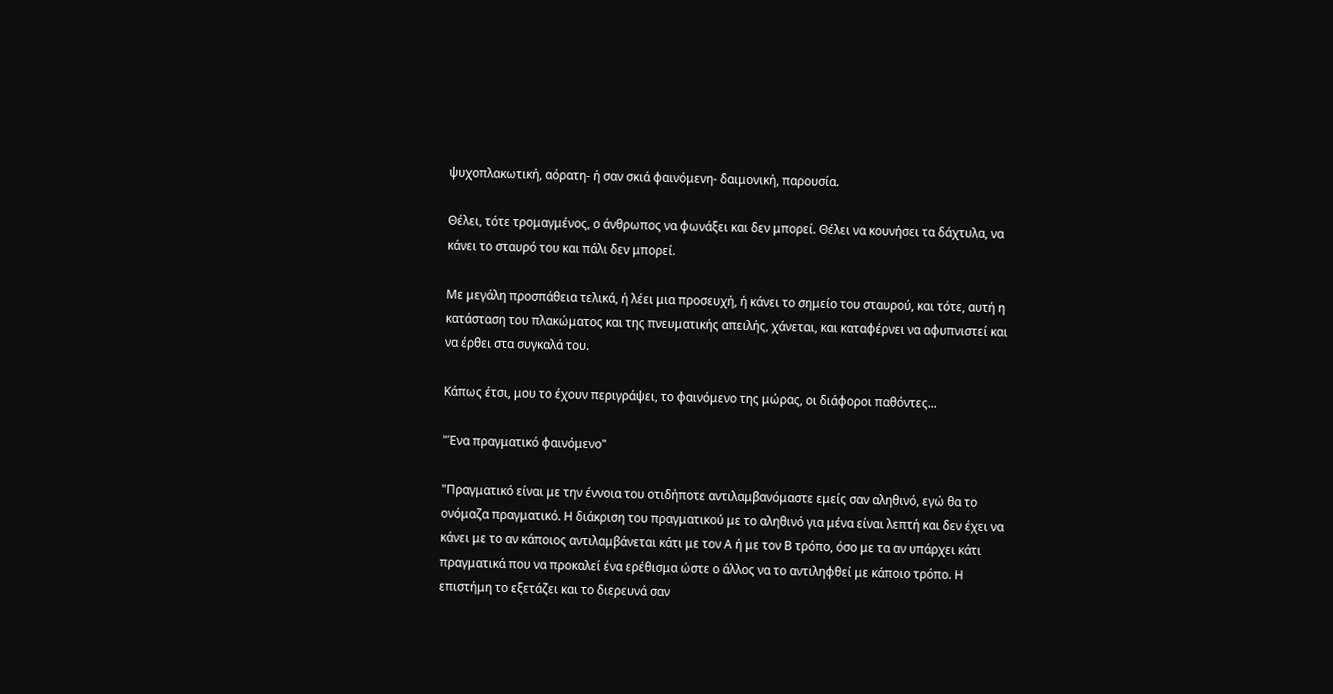ψυχοπλακωτική, αόρατη- ή σαν σκιά φαινόμενη- δαιμονική, παρουσία.

Θέλει, τότε τρομαγμένος, ο άνθρωπος να φωνάξει και δεν μπορεί. Θέλει να κουνήσει τα δάχτυλα, να κάνει το σταυρό του και πάλι δεν μπορεί.

Με μεγάλη προσπάθεια τελικά, ή λέει μια προσευχή, ή κάνει το σημείο του σταυρού, και τότε, αυτή η κατάσταση του πλακώματος και της πνευματικής απειλής, χάνεται, και καταφέρνει να αφυπνιστεί και να έρθει στα συγκαλά του.

Κάπως έτσι, μου το έχουν περιγράψει, το φαινόμενο της μώρας, οι διάφοροι παθόντες...

"Ένα πραγματικό φαινόμενο"

"Πραγματικό είναι με την έννοια του οτιδήποτε αντιλαμβανόμαστε εμείς σαν αληθινό, εγώ θα το ονόμαζα πραγματικό. Η διάκριση του πραγματικού με το αληθινό για μένα είναι λεπτή και δεν έχει να κάνει με το αν κάποιος αντιλαμβάνεται κάτι με τον Α ή με τον Β τρόπο, όσο με τα αν υπάρχει κάτι πραγματικά που να προκαλεί ένα ερέθισμα ώστε ο άλλος να το αντιληφθεί με κάποιο τρόπο. Η επιστήμη το εξετάζει και το διερευνά σαν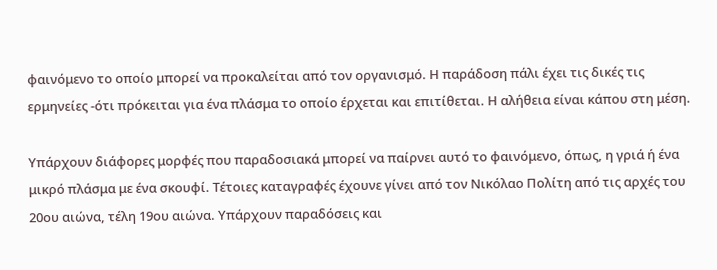φαινόμενο το οποίο μπορεί να προκαλείται από τον οργανισμό. Η παράδοση πάλι έχει τις δικές τις ερμηνείες -ότι πρόκειται για ένα πλάσμα το οποίο έρχεται και επιτίθεται. Η αλήθεια είναι κάπου στη μέση.

Υπάρχουν διάφορες μορφές που παραδοσιακά μπορεί να παίρνει αυτό το φαινόμενο, όπως, η γριά ή ένα μικρό πλάσμα με ένα σκουφί. Τέτοιες καταγραφές έχουνε γίνει από τον Νικόλαο Πολίτη από τις αρχές του 20ου αιώνα, τέλη 19ου αιώνα. Υπάρχουν παραδόσεις και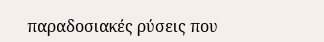παραδοσιακές ρύσεις που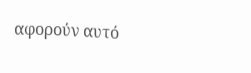αφορούν αυτό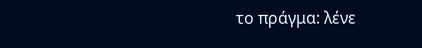το πράγμα: λένε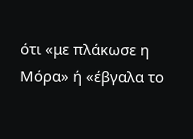ότι «με πλάκωσε η Μόρα» ή «έβγαλα το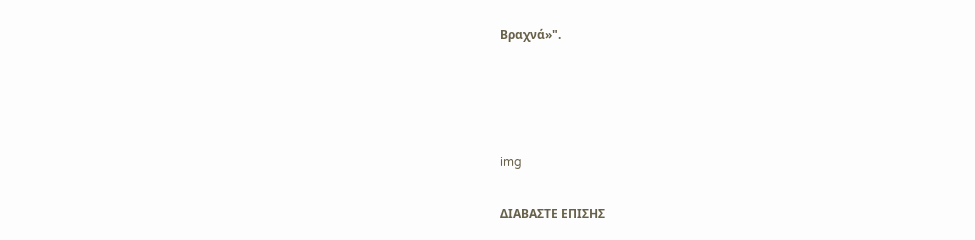Βραχνά»".




img

ΔΙΑΒΑΣΤΕ ΕΠΙΣΗΣ